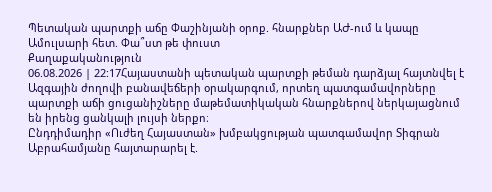Պետական պարտքի աճը Փաշինյանի օրոք. հնարքներ ԱԺ-ում և կապը Ամուլսարի հետ. Փա՞ստ թե փուստ
Քաղաքականություն
06.08.2026 | 22:17Հայաստանի պետական պարտքի թեման դարձյալ հայտնվել է Ազգային ժողովի բանավեճերի օրակարգում, որտեղ պատգամավորները պարտքի աճի ցուցանիշները մաթեմատիկական հնարքներով ներկայացնում են իրենց ցանկալի լույսի ներքո։
Ընդդիմադիր «Ուժեղ Հայաստան» խմբակցության պատգամավոր Տիգրան Աբրահամյանը հայտարարել է.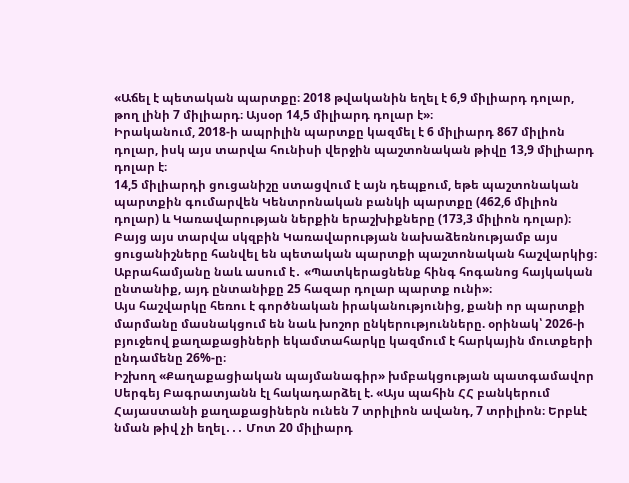«Աճել է պետական պարտքը։ 2018 թվականին եղել է 6,9 միլիարդ դոլար, թող լինի 7 միլիարդ։ Այսօր 14,5 միլիարդ դոլար է»։
Իրականում, 2018-ի ապրիլին պարտքը կազմել է 6 միլիարդ 867 միլիոն դոլար, իսկ այս տարվա հունիսի վերջին պաշտոնական թիվը 13,9 միլիարդ դոլար է։
14,5 միլիարդի ցուցանիշը ստացվում է այն դեպքում, եթե պաշտոնական պարտքին գումարվեն Կենտրոնական բանկի պարտքը (462,6 միլիոն դոլար) և Կառավարության ներքին երաշխիքները (173,3 միլիոն դոլար)։ Բայց այս տարվա սկզբին Կառավարության նախաձեռնությամբ այս ցուցանիշները հանվել են պետական պարտքի պաշտոնական հաշվարկից։
Աբրահամյանը նաև ասում է․ «Պատկերացնենք հինգ հոգանոց հայկական ընտանիք, այդ ընտանիքը 25 հազար դոլար պարտք ունի»։
Այս հաշվարկը հեռու է գործնական իրականությունից, քանի որ պարտքի մարմանը մասնակցում են նաև խոշոր ընկերությունները. օրինակ՝ 2026-ի բյուջեով քաղաքացիների եկամտահարկը կազմում է հարկային մուտքերի ընդամենը 26%-ը։
Իշխող «Քաղաքացիական պայմանագիր» խմբակցության պատգամավոր Սերգեյ Բագրատյանն էլ հակադարձել է. «Այս պահին ՀՀ բանկերում Հայաստանի քաղաքացիներն ունեն 7 տրիլիոն ավանդ, 7 տրիլիոն։ Երբևէ նման թիվ չի եղել․․․ Մոտ 20 միլիարդ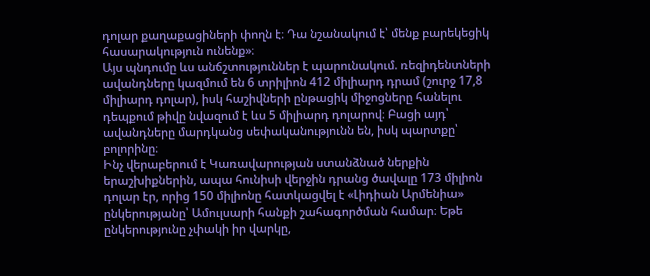դոլար քաղաքացիների փողն է։ Դա նշանակում է՝ մենք բարեկեցիկ հասարակություն ունենք»։
Այս պնդումը ևս անճշտություններ է պարունակում. ռեզիդենտների ավանդները կազմում են 6 տրիլիոն 412 միլիարդ դրամ (շուրջ 17,8 միլիարդ դոլար), իսկ հաշիվների ընթացիկ միջոցները հանելու դեպքում թիվը նվազում է ևս 5 միլիարդ դոլարով։ Բացի այդ՝ ավանդները մարդկանց սեփականությունն են, իսկ պարտքը՝ բոլորինը։
Ինչ վերաբերում է Կառավարության ստանձնած ներքին երաշխիքներին, ապա հունիսի վերջին դրանց ծավալը 173 միլիոն դոլար էր, որից 150 միլիոնը հատկացվել է «Լիդիան Արմենիա» ընկերությանը՝ Ամուլսարի հանքի շահագործման համար։ Եթե ընկերությունը չփակի իր վարկը,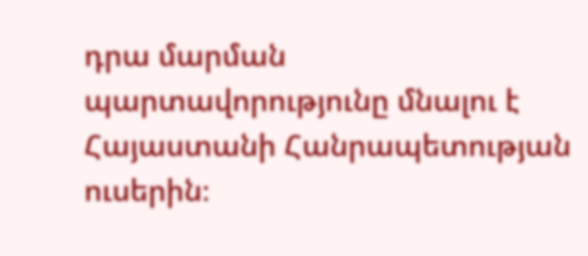դրա մարման պարտավորությունը մնալու է Հայաստանի Հանրապետության ուսերին։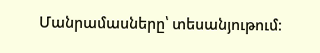Մանրամասները՝ տեսանյութում։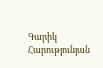Գարիկ Հարությունյան